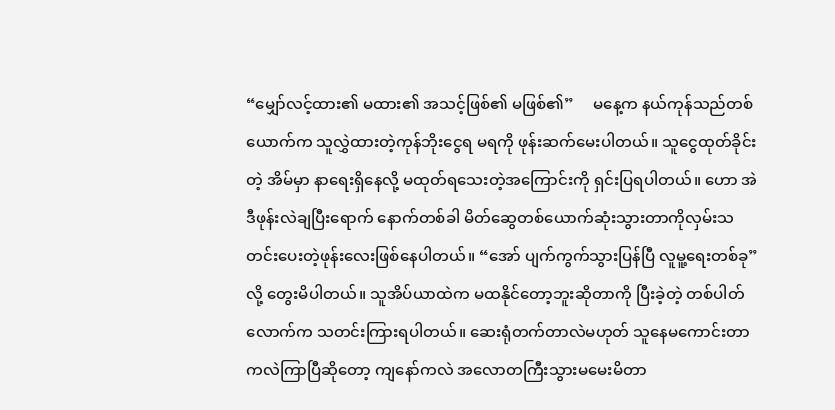“မျှော်လင့်ထား၏ မထား၏ အသင့်ဖြစ်၏ မဖြစ်၏”     မနေ့က နယ်ကုန်သည်တစ်ယောက်က သူလွှဲထားတဲ့ကုန်ဘိုးငွေရ မရကို ဖုန်းဆက်မေးပါတယ်။ သူငွေထုတ်ခိုင်းတဲ့ အိမ်မှာ နာရေးရှိနေလို့ မထုတ်ရသေးတဲ့အကြောင်းကို ရှင်းပြရပါတယ်။ ဟော အဲဒီဖုန်းလဲချပြီးရောက် နောက်တစ်ခါ မိတ်ဆွေတစ်ယောက်ဆုံးသွားတာကိုလှမ်းသတင်းပေးတဲ့ဖုန်းလေးဖြစ်နေပါတယ်။ “အော် ပျက်ကွက်သွားပြန်ပြီ လူမူ့ရေးတစ်ခု”လို့ တွေးမိပါတယ်။ သူအိပ်ယာထဲက မထနိုင်တော့ဘူးဆိုတာကို ပြီးခဲ့တဲ့ တစ်ပါတ်လောက်က သတင်းကြားရပါတယ်။ ဆေးရုံတက်တာလဲမဟုတ် သူနေမကောင်းတာကလဲကြာပြီဆိုတော့ ကျနော်ကလဲ အလောတကြီးသွားမမေးမိတာ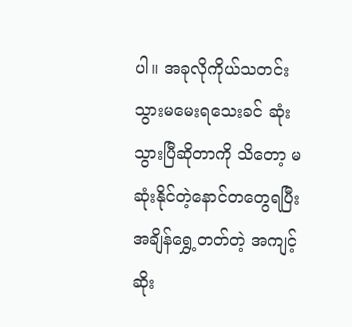ပါ။ အခုလိုကိုယ်သတင်းသွားမမေးရသေးခင် ဆုံးသွားပြီဆိုတာကို သိတော့ မဆုံးနိုင်တဲ့နောင်တတွေရပြီး အချိန်ရွှေ့တတ်တဲ့ အကျင့်ဆိုး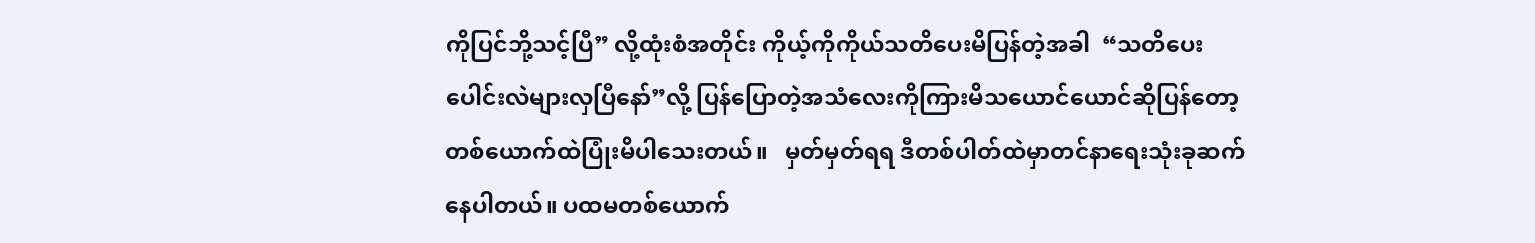ကိုပြင်ဘို့သင့်ပြီ” လို့ထုံးစံအတိုင်း ကိုယ့်ကိုကိုယ်သတိပေးမိပြန်တဲ့အခါ  “သတိပေးပေါင်းလဲများလှပြီနော်”လို့ ပြန်ပြောတဲ့အသံလေးကိုကြားမိသယောင်ယောင်ဆိုပြန်တော့ တစ်ယောက်ထဲပြုံးမိပါသေးတယ်။   မှတ်မှတ်ရရ ဒီတစ်ပါတ်ထဲမှာတင်နာရေးသုံးခုဆက်နေပါတယ်။ ပထမတစ်ယောက်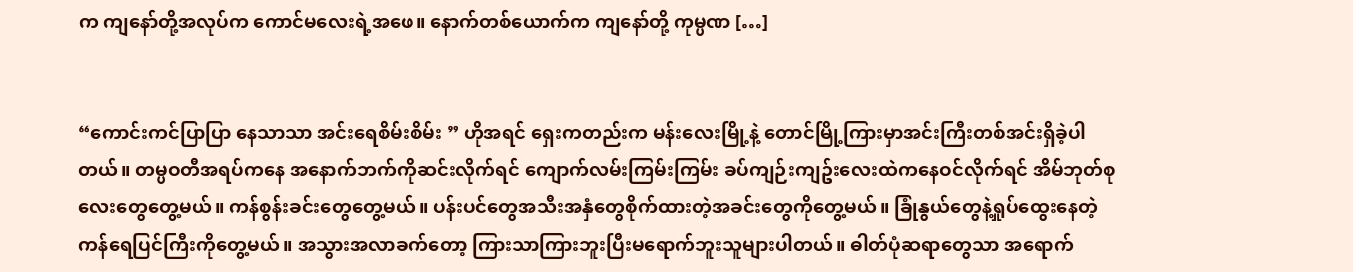က ကျနော်တို့အလုပ်က ကောင်မလေးရဲ့အဖေ။ နောက်တစ်ယောက်က ကျနော်တို့ ကုမ္ပဏ […]


“ကောင်းကင်ပြာပြာ နေသာသာ အင်းရေစိမ်းစိမ်း ” ဟိုအရင် ရှေးကတည်းက မန်းလေးမြို့နဲ့ တောင်မြို့ကြားမှာအင်းကြီးတစ်အင်းရှိခဲ့ပါတယ်။ တမ္ပဝတီအရပ်ကနေ အနောက်ဘက်ကိုဆင်းလိုက်ရင် ကျောက်လမ်းကြမ်းကြမ်း ခပ်ကျဉ်းကျဥ်းလေးထဲကနေဝင်လိုက်ရင် အိမ်ဘုတ်စုလေးတွေတွေ့မယ်။ ကန်စွန်းခင်းတွေတွေ့မယ်။ ပန်းပင်တွေအသီးအနှံတွေစိုက်ထားတဲ့အခင်းတွေကိုတွေ့မယ်။ ခြုံနွယ်တွေနဲ့ရှုပ်ထွေးနေတဲ့ ကန်ရေပြင်ကြီးကိုတွေ့မယ်။ အသွားအလာခက်တော့ ကြားသာကြားဘူးပြီးမရောက်ဘူးသူများပါတယ်။ ဓါတ်ပုံဆရာတွေသာ အရောက်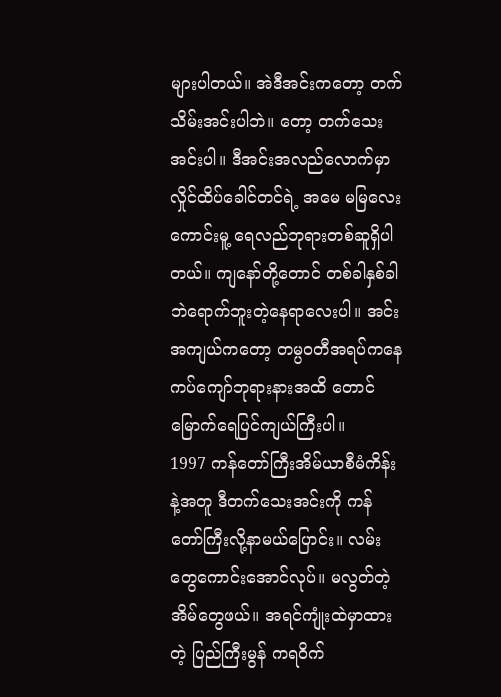များပါတယ်။ အဲဒီအင်းကတော့ တက်သိမ်းအင်းပါဘဲ။ တော့ တက်သေးအင်းပါ။ ဒီအင်းအလည်လောက်မှာ လှိုင်ထိပ်ခေါင်တင်ရဲ့ အမေ မမြလေးကောင်းမူ့ ရေလည်ဘုရားတစ်ဆူရှိပါတယ်။ ကျနော်တို့တောင် တစ်ခါနှစ်ခါဘဲရောက်ဘူးတဲ့နေရာလေးပါ။ အင်းအကျယ်ကတော့ တမ္ပဝတီအရပ်ကနေ ကပ်ကျော်ဘုရားနားအထိ တောင်မြောက်ရေပြင်ကျယ်ကြီးပါ။     1997 ကန်တော်ကြီးအိမ်ယာစီမံကိန်းနဲ့အတူ ဒီတက်သေးအင်းကို ကန်တော်ကြီးလို့နာမယ်ပြောင်း။ လမ်းတွေကောင်းအောင်လုပ်။ မလွတ်တဲ့အိမ်တွေဖယ်။ အရင်ကျုံးထဲမှာထားတဲ့ ပြည်ကြီးမွန် ကရဝိက်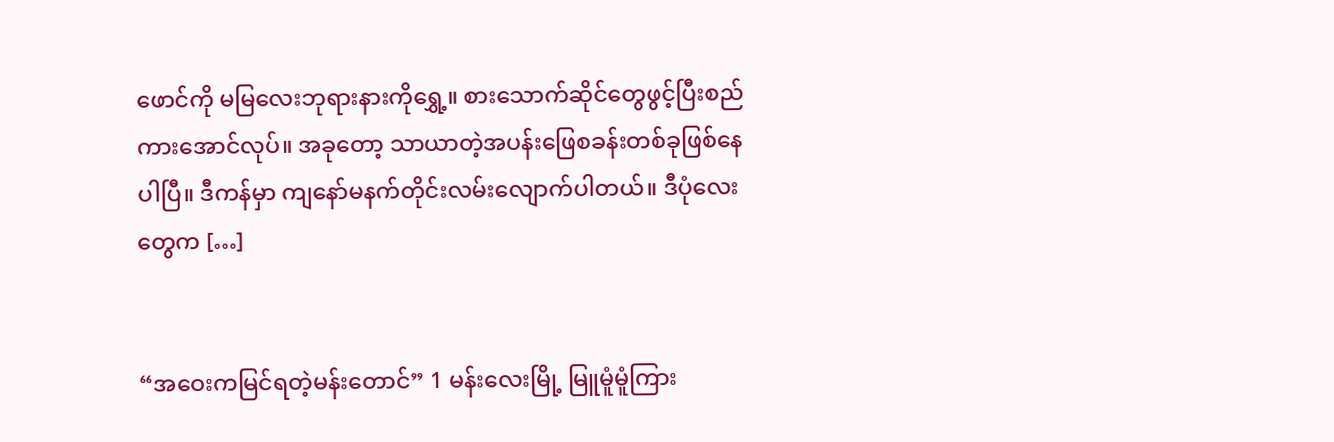ဖောင်ကို မမြလေးဘုရားနားကိုရွှေ့။ စားသောက်ဆိုင်တွေဖွင့်ပြီးစည်ကားအောင်လုပ်။ အခုတော့ သာယာတဲ့အပန်းဖြေစခန်းတစ်ခုဖြစ်နေပါပြီ။ ဒီကန်မှာ ကျနော်မနက်တိုင်းလမ်းလျောက်ပါတယ်။ ဒီပုံလေးတွေက […]


“အဝေးကမြင်ရတဲ့မန်းတောင်” 1 မန်းလေးမြို့ မြူမူံမူံကြား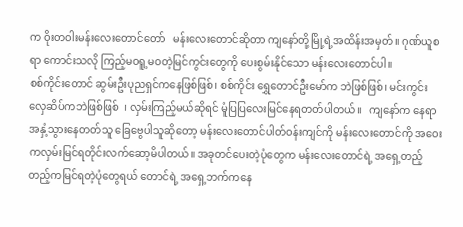က ဝိုးတဝါးမန်းလေးတောင်တော်   မန်းလေးတောင်ဆိုတာ ကျနော်တို့မြို့ရဲ့အထိန်းအမှတ်။ ဂုဏ်ယူစရာ ကောင်းသလို ကြည့်မဝရူ့မဝတဲ့မြင်ကွင်းတွေကို ပေးစွမ်းနိုင်သော မန်းလေးတောင်ပါ။                                                                                          စစ်ကိုင်းတောင် ဆွမ်းဦးပုညရှင်ကနေဖြစ်ဖြစ်၊ စစ်ကိုင်း ရွှေတောင်ဦးမော်က ဘဲဖြစ်ဖြစ်၊ မင်းကွင်းလှေဆိပ်ကဘဲဖြစ်ဖြစ်  ၊ လှမ်းကြည့်မယ်ဆိုရင် မူံပြပြလေးမြင်နေရတတ်ပါတယ်။   ကျနော်က နေရာအနှံ့သွားနေတတ်သူ ခြေဗွေပါသူဆိုတော့ မန်းလေးတောင်ပါတ်ဝန်းကျင်ကို မန်းလေးတောင်ကို အဝေးကလှမ်းမြင်ရတိုင်းလက်ဆော့မိပါတယ်။ အခုတင်ပေးတဲ့ပုံတွေက မန်းလေးတောင်ရဲ့ အရှေ့တည့်တည့်ကမြင်ရတဲ့ပုံတွေရယ် တောင်ရဲ့ အရှေ့ဘက်ကနေ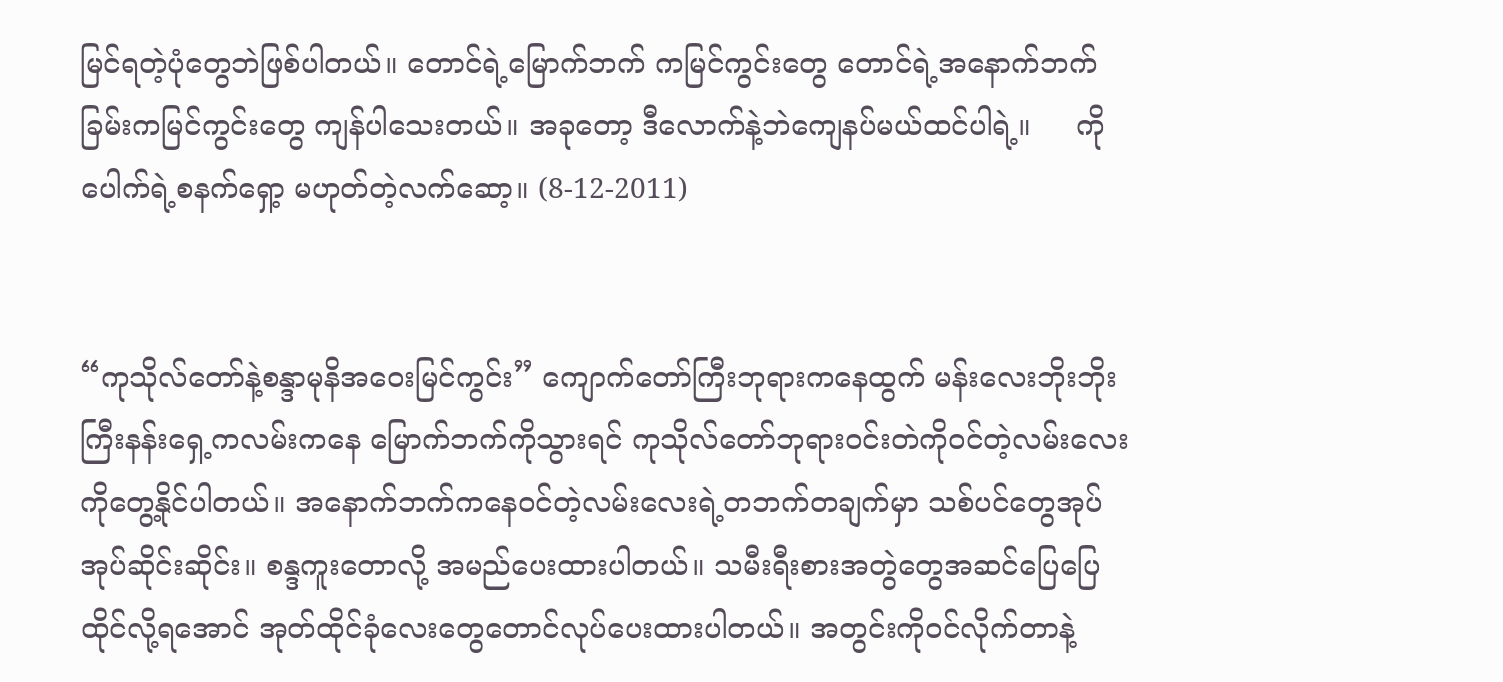မြင်ရတဲ့ပုံတွေဘဲဖြစ်ပါတယ်။ တောင်ရဲ့မြောက်ဘက် ကမြင်ကွင်းတွေ တောင်ရဲ့အနောက်ဘက်ခြမ်းကမြင်ကွင်းတွေ ကျန်ပါသေးတယ်။ အခုတော့ ဒီလောက်နဲ့ဘဲကျေနပ်မယ်ထင်ပါရဲ့။     ကိုပေါက်ရဲ့စနက်ရှော့ မဟုတ်တဲ့လက်ဆော့။ (8-12-2011)


“ကုသိုလ်တော်နဲ့စန္ဒာမုနိအဝေးမြင်ကွင်း” ကျောက်တော်ကြီးဘုရားကနေထွက် မန်းလေးဘိုးဘိုးကြီးနန်းရှေ့ကလမ်းကနေ မြောက်ဘက်ကိုသွားရင် ကုသိုလ်တော်ဘုရားဝင်းတဲကိုဝင်တဲ့လမ်းလေးကိုတွေ့နိုင်ပါတယ်။ အနောက်ဘက်ကနေဝင်တဲ့လမ်းလေးရဲ့တဘက်တချက်မှာ သစ်ပင်တွေအုပ်အုပ်ဆိုင်းဆိုင်း။ စန္ဒကူးတောလို့ အမည်ပေးထားပါတယ်။ သမီးရီးစားအတွဲတွေအဆင်ပြေပြေထိုင်လို့ရအောင် အုတ်ထိုင်ခုံလေးတွေတောင်လုပ်ပေးထားပါတယ်။ အတွင်းကိုဝင်လိုက်တာနဲ့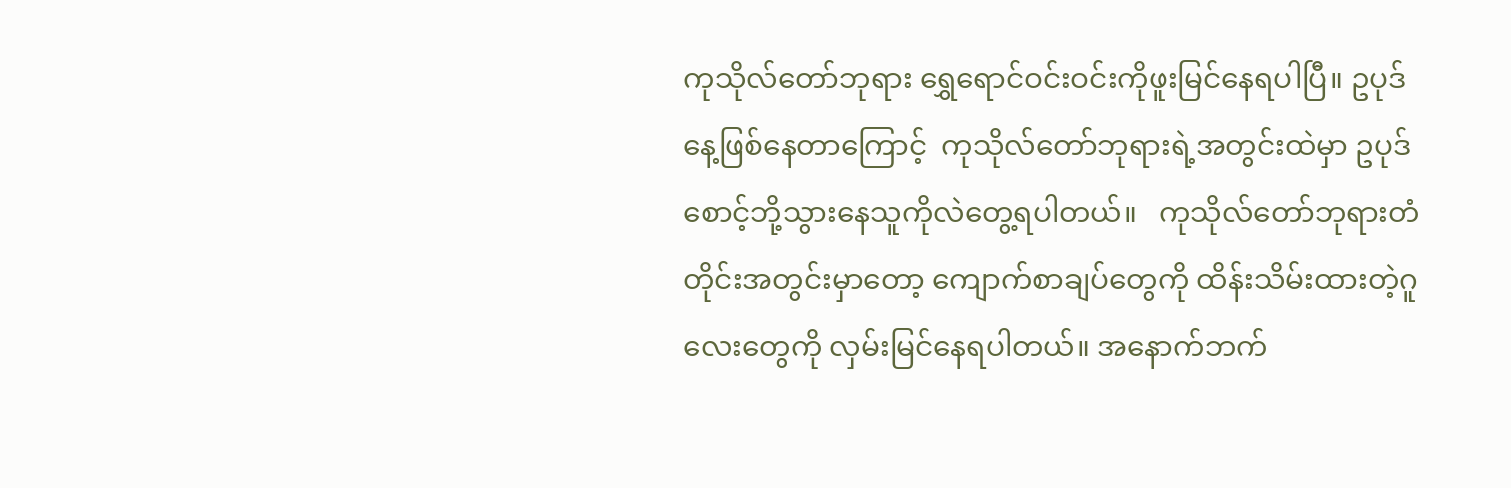ကုသိုလ်တော်ဘုရား ရွှေရောင်ဝင်းဝင်းကိုဖူးမြင်နေရပါပြီ။ ဥပုဒ်နေ့ဖြစ်နေတာကြောင့်  ကုသိုလ်တော်ဘုရားရဲ့အတွင်းထဲမှာ ဥပုဒ်စောင့်ဘို့သွားနေသူကိုလဲတွေ့ရပါတယ်။   ကုသိုလ်တော်ဘုရားတံတိုင်းအတွင်းမှာတော့ ကျောက်စာချပ်တွေကို ထိန်းသိမ်းထားတဲ့ဂူလေးတွေကို လှမ်းမြင်နေရပါတယ်။ အနောက်ဘက်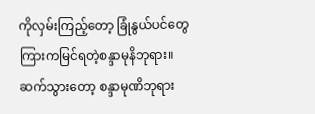ကိုလှမ်းကြည့်တော့ ခြုံနွယ်ပင်တွေကြားကမြင်ရတဲ့စန္ဒာမုနိဘုရား။ ဆက်သွားတော့ စန္ဒာမုဏိဘုရား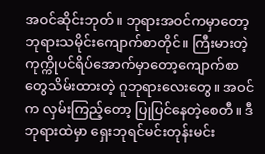အဝင်ဆိုင်းဘုတ်။ ဘုရားအဝင်ကမှာတော့  ဘုရားသမိုင်းကျောက်စာတိုင်။ ကြီးမားတဲ့ကုက္ကိုပင်ရိပ်အောက်မှာတော့ကျောက်စာတွေသိမ်းထားတဲ့ ဂူဘုရားလေးတွေ။ အဝင်က လှမ်းကြည့်တော့ ပြုပြင်နေတဲ့စေတီ။ ဒီဘုရားထဲမှာ ရှေးဘုရင်မင်းတုန်းမင်း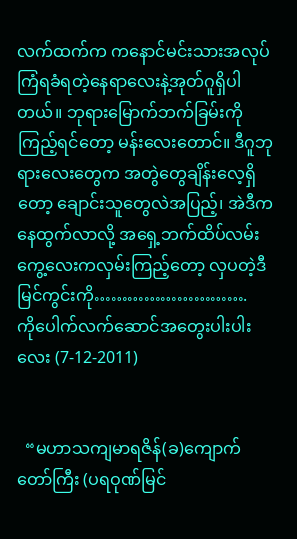လက်ထက်က ကနောင်မင်းသားအလုပ်ကြံရခံရတဲ့နေရာလေးနဲ့အုတ်ဂူရှိပါတယ်။ ဘုရားမြောက်ဘက်ခြမ်းကိုကြည့်ရင်တော့ မန်းလေးတောင်။ ဒီဂူဘုရားလေးတွေက အတွဲတွေချိန်းလေ့ရှိတော့ ချောင်းသူတွေလဲအပြည့်၊ အဲဒီကနေထွက်လာလို့ အရှေ့ဘက်ထိပ်လမ်းကွေ့လေးကလှမ်းကြည့်တော့ လှပတဲ့ဒီမြင်ကွင်းကို……………………….   ကိုပေါက်လက်ဆောင်အတွေးပါးပါးလေး (7-12-2011)


  “မဟာသကျမာရဇိန်(ခ)ကျောက်တော်ကြီး (ပရဝုဏ်မြင်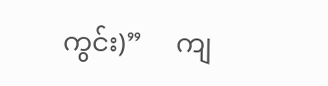ကွင်း)”     ကျ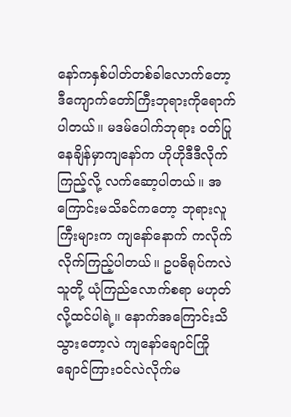နော်ကနှစ်ပါတ်တစ်ခါလောက်တော့ ဒီကျောက်တော်ကြီးဘုရားကိုရောက်ပါတယ်။ မဒမ်ပေါက်ဘုရား ဝတ်ပြုနေချိန်မှာကျနော်က ဟိုဟိုဒီဒီလိုက်ကြည့်လို့ လက်ဆော့ပါတယ်။ အကြောင်းမသိခင်ကတော့ ဘုရားလူကြီးများက ကျနော်နောက် ကလိုက်လိုက်ကြည့်ပါတယ်။ ဥပဓိရုပ်ကလဲသူတို့ ယုံကြည်လောက်စရာ မဟုတ်လို့ထင်ပါရဲ့။ နောက်အကြောင်းသိသွားတော့လဲ ကျနော်ချောင်ကြိုချောင်ကြားဝင်လဲလိုက်မ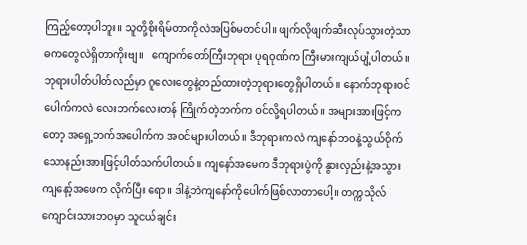ကြည့်တော့ပါဘူး။ သူတို့စိုးရိမ်တာကိုလဲအပြစ်မတင်ပါ။ ဖျက်လိုဖျက်ဆီးလုပ်သွားတဲ့သာဓကတွေလဲရှိတာကိုးဗျ။   ကျောက်တော်ကြီးဘုရား ပုရဝုဏ်က ကြီးမားကျယ်ပျံ့ပါတယ်။ ဘုရားပါတ်ပါတ်လည်မှာ ဂူလေးတွေနဲ့တည်ထားတဲ့ဘုရားတွေရှိပါတယ်။ နောက်ဘုရားဝင်ပေါက်ကလဲ လေးဘက်လေးတန် ကြိုက်တဲ့ဘက်က ဝင်လို့ရပါတယ်။ အများအားဖြင့်ကတော့ အရှေ့ဘက်အပေါက်က အဝင်များပါတယ်။ ဒီဘုရားကလဲ ကျနော်ဘဝနဲ့သွယ်ဝိုက်သောနည်းအားဖြင့်ပါတ်သက်ပါတယ်။ ကျနော်အမေက ဒီဘုရားပွဲကို နွားလှည်းနဲ့အသွား ကျနော့်အဖေက လိုက်ပြီး ရော။ ဒါနဲ့ဘဲကျနော်ကိုပေါက်ဖြစ်လာတာပေါ့။ တက္ကသိုလ်ကျောင်းသားဘဝမှာ သူငယ်ချင်း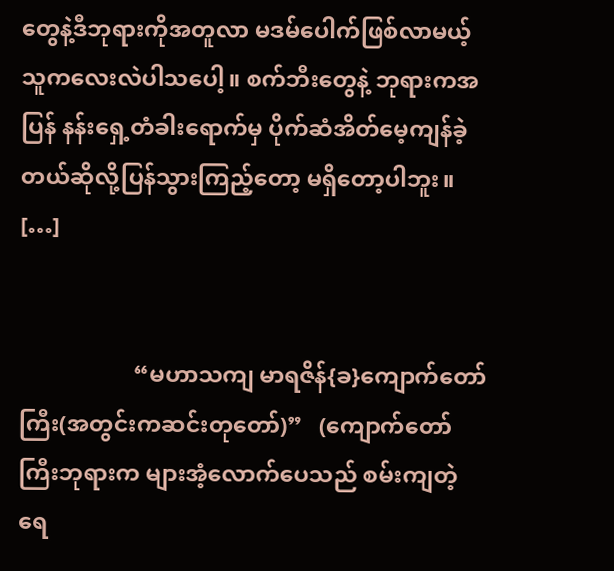တွေနဲ့ဒီဘုရားကိုအတူလာ မဒမ်ပေါက်ဖြစ်လာမယ့်သူကလေးလဲပါသပေါ့။ စက်ဘီးတွေနဲ့ ဘုရားကအပြန် နန်းရှေ့တံခါးရောက်မှ ပိုက်ဆံအိတ်မေ့ကျန်ခဲ့တယ်ဆိုလို့ပြန်သွားကြည့်တော့ မရှိတော့ပါဘူး။     […]


                    “မဟာသကျ မာရဇိန်{ခ}ကျောက်တော်ကြီး(အတွင်းကဆင်းတုတော်)”   (ကျောက်တော်ကြီးဘုရားက များအံ့လောက်ပေသည် စမ်းကျတဲ့ရေ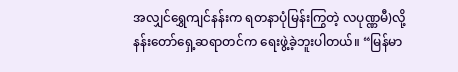အလျှင်ရွှေကျင်နန်းက ရတနာပုံမြန်းကြွတဲ့ လပုဏ္ဏမီ)လို့ နန်းတော်ရှေ့ဆရာတင်က ရေးဖွဲ့ခဲ့ဘူးပါတယ်။ “မြန်မာ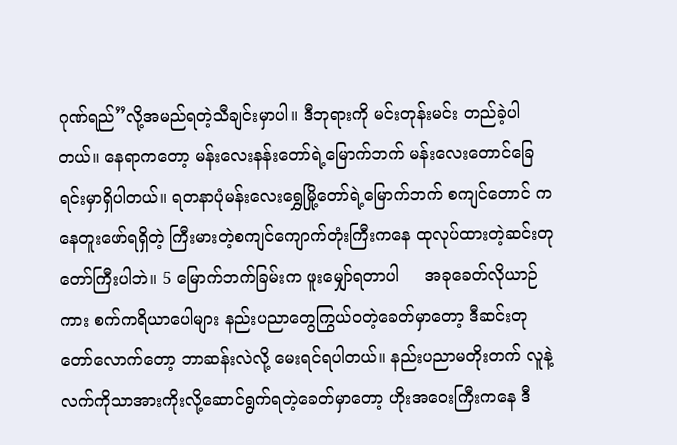ဂုဏ်ရည်”လို့အမည်ရတဲ့သီချင်းမှာပါ။ ဒီဘုရားကို မင်းတုန်းမင်း တည်ခဲ့ပါတယ်။ နေရာကတော့ မန်းလေးနန်းတော်ရဲ့မြောက်ဘက် မန်းလေးတောင်ခြေရင်းမှာရှိပါတယ်။ ရတနာပုံမန်းလေးရွှေမြို့တော်ရဲ့မြောက်ဘက် စကျင်တောင် ကနေတူးဖော်ရရှိတဲ့ ကြီးမားတဲ့စကျင်ကျောက်တုံးကြီးကနေ ထုလုပ်ထားတဲ့ဆင်းတုတော်ကြီးပါဘဲ။ 5 မြောက်ဘက်ခြမ်းက ဖူးမျှော်ရတာပါ     အခုခေတ်လိုယာဉ်ကား စက်ကရိယာပေါများ နည်းပညာတွေကြွယ်ဝတဲ့ခေတ်မှာတော့ ဒီဆင်းတုတော်လောက်တော့ ဘာဆန်းလဲလို့ မေးရင်ရပါတယ်။ နည်းပညာမတိုးတက် လူနဲ့လက်ကိုသာအားကိုးလို့ဆောင်ရွက်ရတဲ့ခေတ်မှာတော့ ဟိုးအဝေးကြီးကနေ ဒီ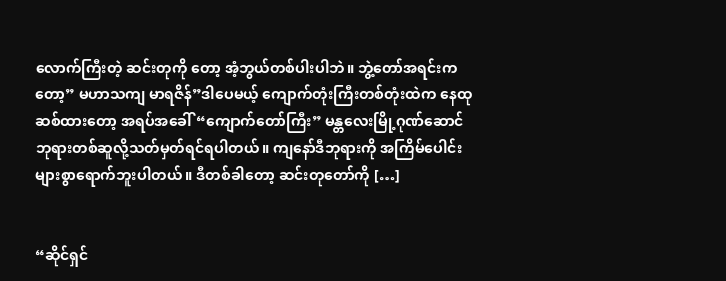လောက်ကြီးတဲ့ ဆင်းတုကို တော့ အံ့ဘွယ်တစ်ပါးပါဘဲ။ ဘွဲ့တော်အရင်းကတော့” မဟာသကျ မာရဇိန်”ဒါပေမယ့် ကျောက်တုံးကြီးတစ်တုံးထဲက နေထုဆစ်ထားတော့ အရပ်အခေါ် “ကျောက်တော်ကြီး” မန္တလေးမြို့ဂုဏ်ဆောင် ဘုရားတစ်ဆူလို့သတ်မှတ်ရင်ရပါတယ်။ ကျနော်ဒီဘုရားကို အကြိမ်ပေါင်းများစွာရောက်ဘူးပါတယ်။ ဒီတစ်ခါတော့ ဆင်းတုတော်ကို […]


“ဆိုင်ရှင်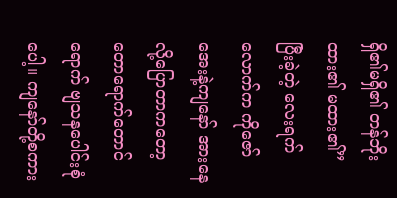ရှိ၏မရှိ၏ တန်ဘိုးထား၏ မထား၏” ပြီးခဲ့တဲ့ လေးရက်လောက်က ကိုဇော်အေးနဲ့ကျနော် အားနေလို့ပြောတာကတော့ တောရောက်တောင်ရောက် ဗျသနပေါင်းစုံပေါ့။ ကျနော်တို့စကား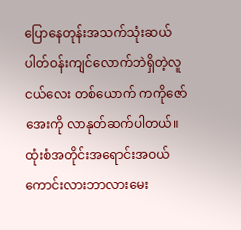ပြောနေတုန်းအသက်သုံးဆယ်ပါတ်ဝန်းကျင်လောက်ဘဲရှိတဲ့လူငယ်လေး တစ်ယောက် ကကိုဇော်အေးကို လာနုတ်ဆက်ပါတယ်။ ထုံးစံအတိုင်းအရောင်းအဝယ်ကောင်းလားဘာလားမေး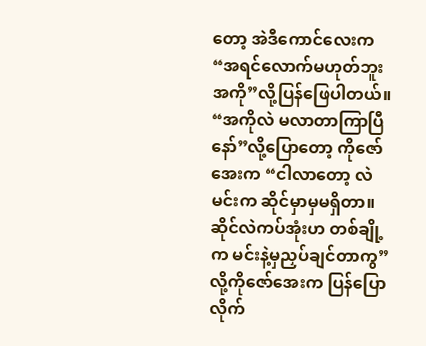တော့ အဲဒီကောင်လေးက “အရင်လောက်မဟုတ်ဘူးအကို”လို့ပြန်ဖြေပါတယ်။ “အကိုလဲ မလာတာကြာပြီနော်”လို့ပြောတော့ ကိုဇော်အေးက “ငါလာတော့ လဲ မင်းက ဆိုင်မှာမှမရှိတာ။ဆိုင်လဲကပ်အုံးဟ တစ်ချို့က မင်းနဲ့မှညှပ်ချင်တာကွ”လို့ကိုဇော်အေးက ပြန်ပြောလိုက်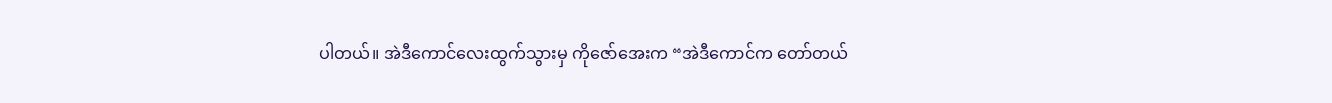ပါတယ်။ အဲဒီကောင်လေးထွက်သွားမှ ကိုဇော်အေးက “အဲဒီကောင်က တော်တယ်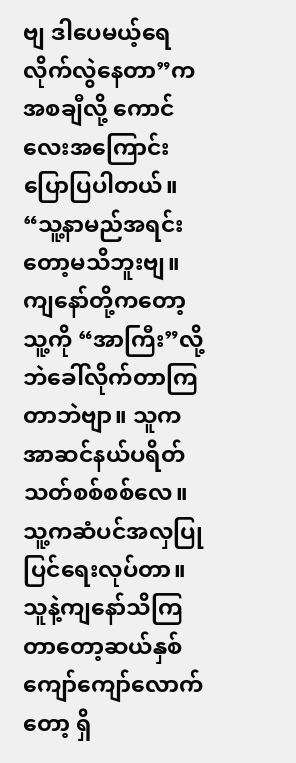ဗျ ဒါပေမယ့်ရေလိုက်လွဲနေတာ”ကအစချီလို့ ကောင်လေးအကြောင်းပြောပြပါတယ်။ “သူ့နာမည်အရင်းတော့မသိဘူးဗျ။ ကျနော်တို့ကတော့ သူ့ကို “အာကြီး”လို့ဘဲခေါ်လိုက်တာကြတာဘဲဗျာ။ သူက အာဆင်နယ်ပရိတ်သတ်စစ်စစ်လေ။ သူ့ကဆံပင်အလှပြုပြင်ရေးလုပ်တာ။ သူနဲ့ကျနော်သိကြတာတော့ဆယ်နှစ်ကျော်ကျော်လောက်တော့ ရှိ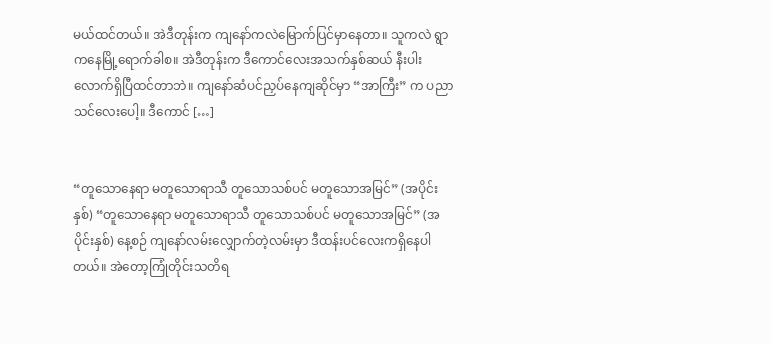မယ်ထင်တယ်။ အဲဒီတုန်းက ကျနော်ကလဲမြောက်ပြင်မှာနေတာ။ သူကလဲ ရွာကနေမြို့ရောက်ခါစ။ အဲဒီတုန်းက ဒီကောင်လေးအသက်နှစ်ဆယ် နီးပါးလောက်ရှိပြီထင်တာဘဲ။ ကျနော်ဆံပင်ညှပ်နေကျဆိုင်မှာ “အာကြီး” က ပညာသင်လေးပေါ့။ ဒီကောင် […]


“တူသောနေရာ မတူသောရာသီ တူသောသစ်ပင် မတူသောအမြင်” (အပိုင်းနှစ်) “တူသောနေရာ မတူသောရာသီ တူသောသစ်ပင် မတူသောအမြင်” (အပိုင်းနှစ်) နေ့စဉ် ကျနော်လမ်းလျှောက်တဲ့လမ်းမှာ ဒီထန်းပင်လေးကရှိနေပါတယ်။ အဲတော့ကြုံတိုင်းသတိရ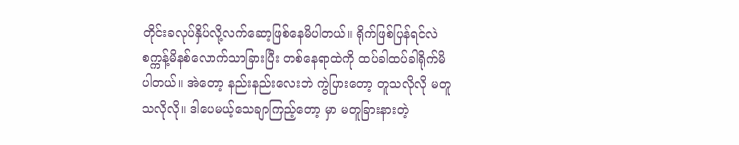တိုင်းခလုပ်နှိပ်လို့လက်ဆော့ဖြစ်နေမိပါတယ်။ ရိုက်ဖြစ်ပြန်ရင်လဲ စက္ကန့်မိနစ်လောက်သာခြားပြီး တစ်နေရာထဲကို ထပ်ခါထပ်ခါရိုက်မိပါတယ်။ အဲတော့ နည်းနည်းလေးဘဲ ကွဲပြားတော့ တူသလိုလို မတူသလိုလို။ ဒါပေမယ့်သေချာကြည့်တော့ မှာ မတူခြားနားတဲ့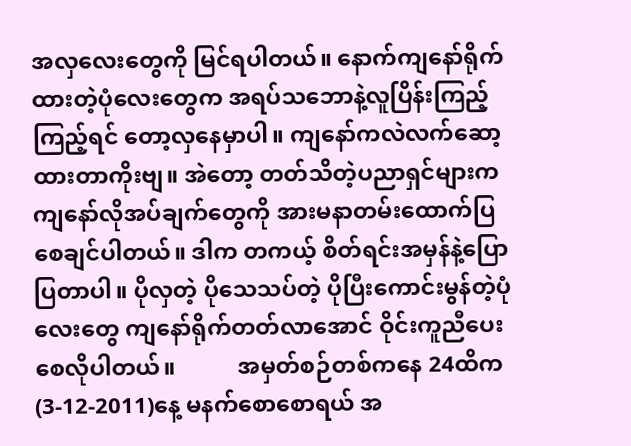အလှလေးတွေကို မြင်ရပါတယ်။ နောက်ကျနော်ရိုက်ထားတဲ့ပုံလေးတွေက အရပ်သဘောနဲ့လူပြိန်းကြည့်ကြည့်ရင် တော့လှနေမှာပါ။ ကျနော်ကလဲလက်ဆော့ထားတာကိုးဗျ။ အဲတော့ တတ်သိတဲ့ပညာရှင်များက ကျနော်လိုအပ်ချက်တွေကို အားမနာတမ်းထောက်ပြစေချင်ပါတယ်။ ဒါက တကယ့် စိတ်ရင်းအမှန်နဲ့ပြောပြတာပါ။ ပိုလှတဲ့ ပိုသေသပ်တဲ့ ပိုပြီးကောင်းမွန်တဲ့ပုံလေးတွေ ကျနော်ရိုက်တတ်လာအောင် ဝိုင်းကူညီပေးစေလိုပါတယ်။           အမှတ်စဉ်တစ်ကနေ 24ထိက (3-12-2011)နေ့ မနက်စောစောရယ် အ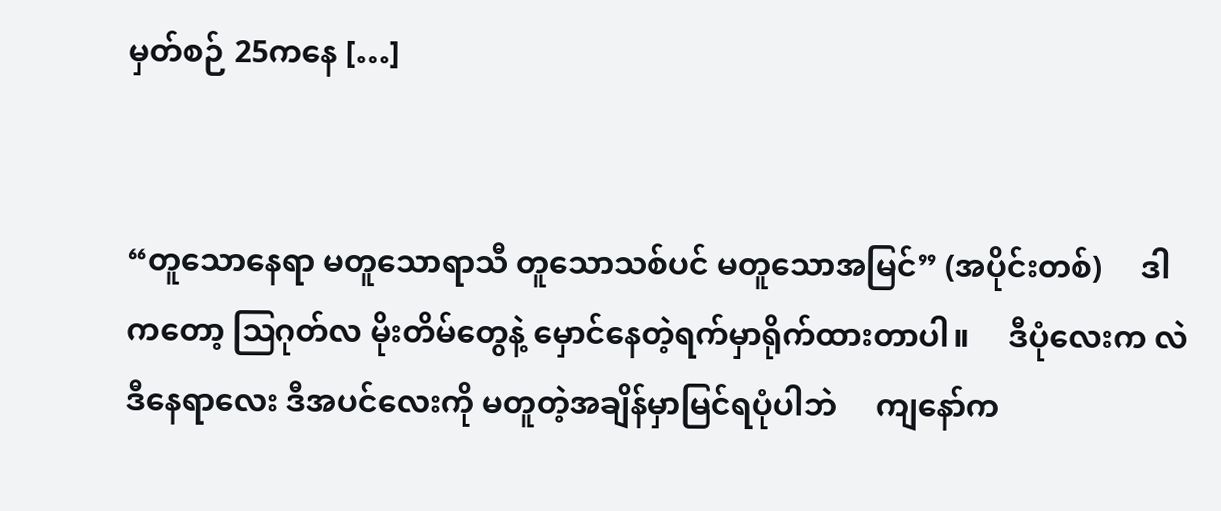မှတ်စဉ် 25ကနေ […]


“တူသောနေရာ မတူသောရာသီ တူသောသစ်ပင် မတူသောအမြင်” (အပိုင်းတစ်)     ဒါကတော့ ဩဂုတ်လ မိုးတိမ်တွေနဲ့ မှောင်နေတဲ့ရက်မှာရိုက်ထားတာပါ။     ဒီပုံလေးက လဲ ဒီနေရာလေး ဒီအပင်လေးကို မတူတဲ့အချိန်မှာမြင်ရပုံပါဘဲ     ကျနော်က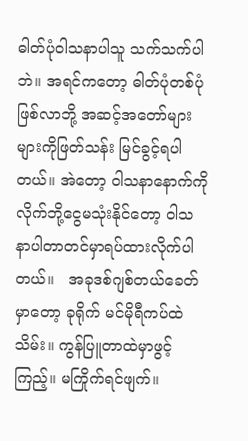ဓါတ်ပုံဝါသနာပါသူ သက်သက်ပါဘဲ။ အရင်ကတော့ ဓါတ်ပုံတစ်ပုံဖြစ်လာဘို့ အဆင့်အတော်များများကိုဖြတ်သန်း မြင်ခွင့်ရပါတယ်။ အဲတော့ ဝါသနာနောက်ကိုလိုက်ဘို့ငွေမသုံးနိုင်တော့ ဝါသနာပါတာတင်မှာရပ်ထားလိုက်ပါတယ်။   အခုဒစ်ဂျစ်တယ်ခေတ်မှာတော့ ခုရိုက် မင်မိုရီကပ်ထဲသိမ်း။ ကွန်ပြူတာထဲမှာဖွင့်ကြည့်။ မကြိုက်ရင်ဖျက်။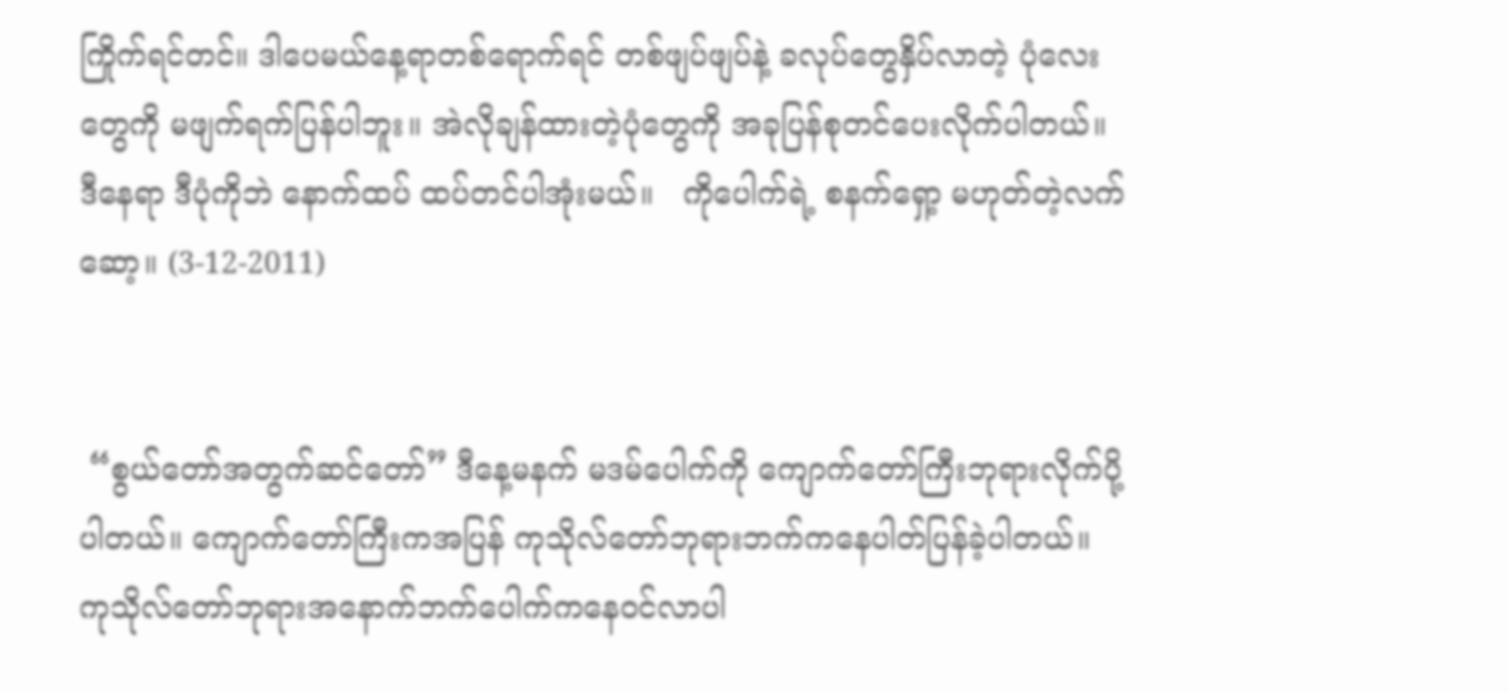ကြိုက်ရင်တင်။ ဒါပေမယ်နေ့ရာတစ်ရောက်ရင် တစ်ဖျပ်ဖျပ်နဲ့ ခလုပ်တွေနှိပ်လာတဲ့ ပုံလေးတွေကို မဖျက်ရက်ပြန်ပါဘူး။ အဲလိုချန်ထားတဲ့ပုံတွေကို အခုပြန်စုတင်ပေးလိုက်ပါတယ်။ ဒီနေရာ ဒီပုံကိုဘဲ နောက်ထပ် ထပ်တင်ပါအုံးမယ်။   ကိုပေါက်ရဲ့ စနက်ရှော့ မဟုတ်တဲ့လက်ဆော့။ (3-12-2011)


 “စွယ်တော်အတွက်ဆင်တော်” ဒီနေ့မနက် မဒမ်ပေါက်ကို ကျောက်တော်ကြီးဘုရားလိုက်ပို့ပါတယ်။ ကျောက်တော်ကြီးကအပြန် ကုသိုလ်တော်ဘုရားဘက်ကနေပါတ်ပြန်ခဲ့ပါတယ်။ ကုသိုလ်တော်ဘုရားအနောက်ဘက်ပေါက်ကနေဝင်လာပါ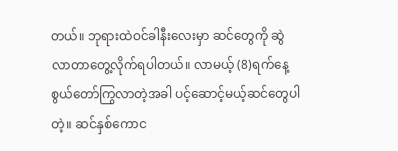တယ်။ ဘုရားထဲဝင်ခါနီးလေးမှာ ဆင်တွေကို ဆွဲလာတာတွေ့လိုက်ရပါတယ်။ လာမယ့် (8)ရက်နေ့စွယ်တော်ကြွလာတဲ့အခါ ပင့်ဆောင့်မယ့်ဆင်တွေပါတဲ့။ ဆင်နှစ်ကောင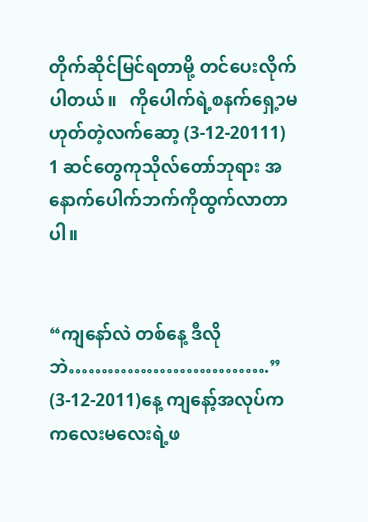တိုက်ဆိုင်မြင်ရတာမို့ တင်ပေးလိုက်ပါတယ်။   ကိုပေါက်ရဲ့စနက်ရှေ့ာမဟုတ်တဲ့လက်ဆော့ (3-12-20111) 1 ဆင်တွေကုသိုလ်တော်ဘုရား အနောက်ပေါက်ဘက်ကိုထွက်လာတာပါ။


“ကျနော်လဲ တစ်နေ့ ဒီလိုဘဲ………………………….” (3-12-2011)နေ့ ကျနော့်အလုပ်က ကလေးမလေးရဲ့ဖ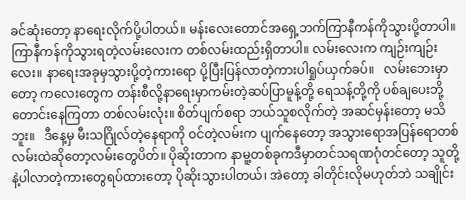ခင်ဆုံးတော့ နာရေးလိုက်ပို့ပါတယ်။ မန်းလေးတောင်အရှေ့ဘက်ကြာနီကန်ကိုသွားပို့တာပါ။ ကြာနီကန်ကိုသွားရတဲ့လမ်းလေးက တစ်လမ်းထည်းရှိတာပါ။ လမ်းလေးက ကျဉ်းကျဉ်းလေး။ နာရေးအခုမှသွားပို့တဲ့ကားရော ပို့ပြီးပြန်လာတဲ့ကားပါရှုပ်ယှက်ခပ်။   လမ်းဘေးမှာတော့ ကလေးတွေက တန်းစီလို့နာရေးမှာကမ်းတဲ့ဆပ်ပြာမူန့်တို့ ရေသန့်တို့ကို ပစ်ချပေးဘို့တောင်းနေကြတာ တစ်လမ်းလုံး။ စိတ်ပျက်စရာ ဘယ်သူစလိုက်တဲ့ အဆင်မှန်းတော့ မသိဘူး။   ဒီနေ့မှ မီးသဂြိုလ်တဲ့နေရာကို ဝင်တဲ့လမ်းက ပျက်နေတော့ အသွားရောအပြန်ရောတစ်လမ်းထဲဆိုတော့လမ်းတွေပိတ်။ ပိုဆိုးတာက နာမူ့တစ်ခုကဒီမှာတင်သရဏဂုံတင်တော့ သူတို့နဲ့ပါလာတဲ့ကားတွေရပ်ထားတော့ ပိုဆိုးသွားပါတယ်၊ အဲတော့ ခါတိုင်းလိုမဟုတ်ဘဲ သချိုင်း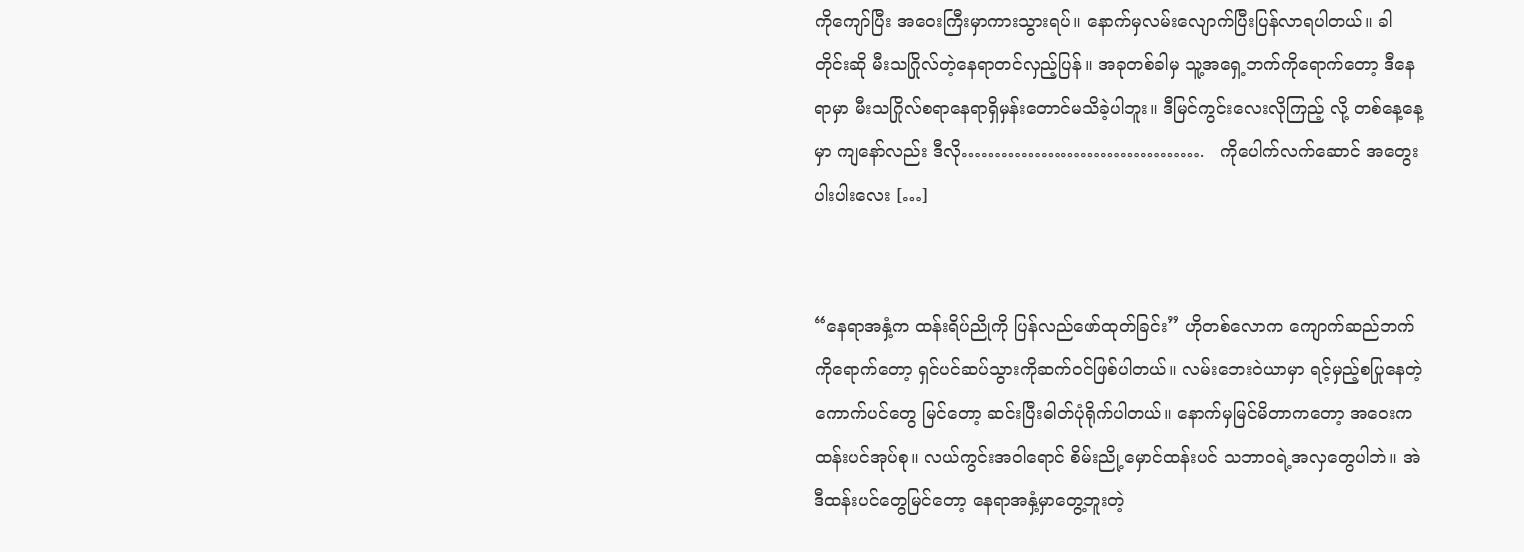ကိုကျော်ပြီး အဝေးကြီးမှာကားသွားရပ်။ နောက်မှလမ်းလျောက်ပြီးပြန်လာရပါတယ်။ ခါတိုင်းဆို မီးသဂြိုလ်တဲ့နေရာတင်လှည့်ပြန်။ အခုတစ်ခါမှ သူ့အရှေ့ဘက်ကိုရောက်တော့ ဒီနေရာမှာ မီးသဂြိုလ်စရာနေရာရှိမှန်းတောင်မသိခဲ့ပါဘူး။ ဒီမြင်ကွင်းလေးလိုကြည့် လို့ တစ်နေ့နေ့ မှာ ကျနော်လည်း ဒီလို……………………………….   ကိုပေါက်လက်ဆောင် အတွေးပါးပါးလေး […]


“နေရာအနှံ့က ထန်းရိပ်ညိုကို ပြန်လည်ဖော်ထုတ်ခြင်း” ဟိုတစ်လောက ကျောက်ဆည်ဘက်ကိုရောက်တော့ ရှင်ပင်ဆပ်သွားကိုဆက်ဝင်ဖြစ်ပါတယ်။ လမ်းဘေးဝဲယာမှာ ရင့်မှည့်စပြုနေတဲ့ကောက်ပင်တွေ မြင်တော့ ဆင်းပြီးဓါတ်ပုံရိုက်ပါတယ်။ နောက်မှမြင်မိတာကတော့ အဝေးကထန်းပင်အုပ်စု။ လယ်ကွင်းအဝါရောင် စိမ်းညို့မှောင်ထန်းပင် သဘာဝရဲ့အလှတွေပါဘဲ။ အဲဒီထန်းပင်တွေမြင်တော့ နေရာအနှံ့မှာတွေ့ဘူးတဲ့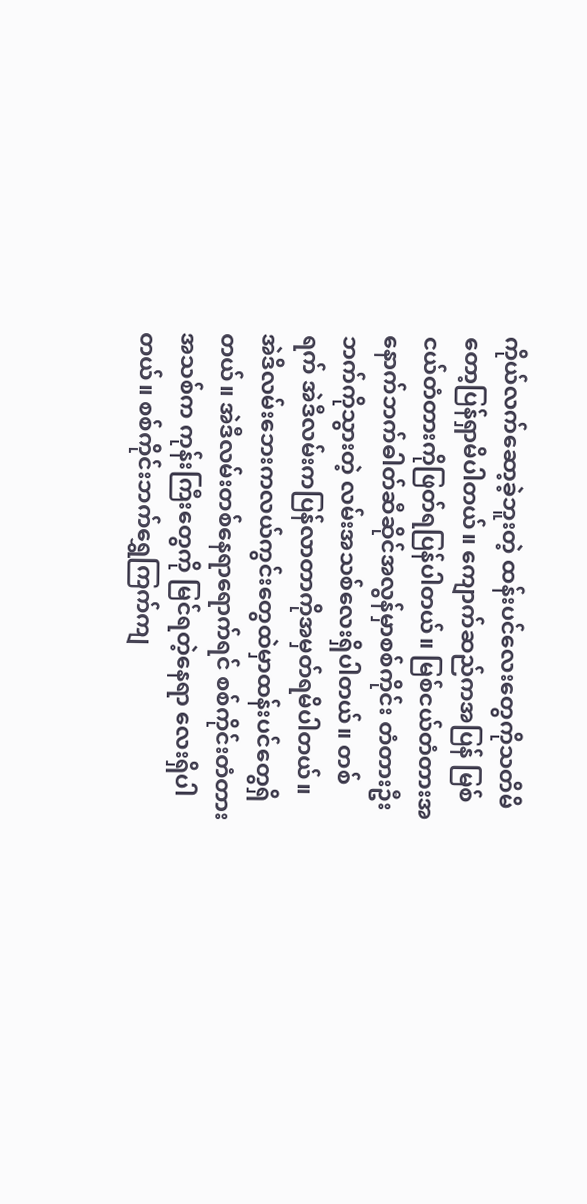ကိုယ်လက်ဆော့ခဲ့ဘူးတဲ့ ထန်းပင်လေးတွေကိုသတိမိတော့ပြန်ရှာမိပါတယ်။ ကျောက်ဆည်ကအပြန် မြစ်ငယ်တံတားကိုဖြတ်ရပြန်ပါတယ်။ မြစ်ငယ်တံတားအနောက်ဘက်ဓါတ်ဆီဆိုင်အလွန်မှာစစ်ကိုင်း တံတားဦးဘက်ကိုသွားတဲ့ လမ်းအသစ်လေးရှိပါတယ်။ တစ်ရက် အဲဒီလမ်းကပြန်လာတာကိုအမှတ်ရမိပါတယ်။ အဲဒိလမ်းဘေးကလယ်ကွင်းတွေထဲမှာထန်းပင်တွေရှိတယ်။ အဲဒီလမ်းတစ်နေရာရောက်ရင် စစ်ကိုင်းတံတားအသစ်က ကုန်းကြီးတွေကို မြင်ရတဲ့နေရာ လေးရှိပါတယ်။ စစ်ကိုင်းဘက်ရွှေကြက်ကျ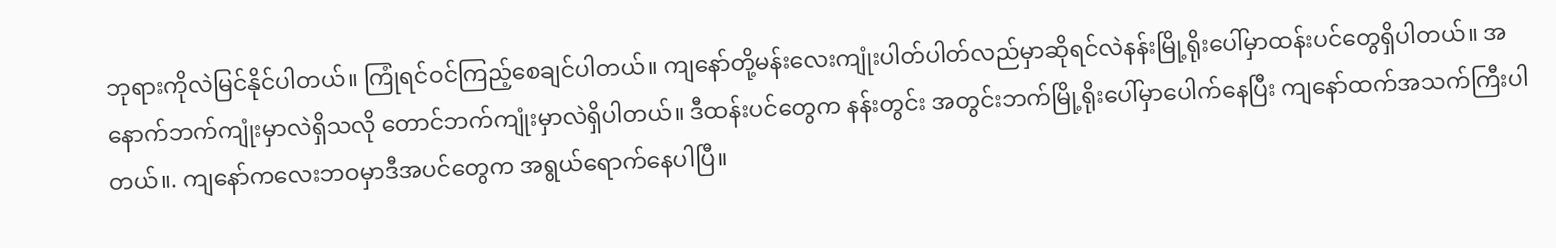ဘုရားကိုလဲမြင်နိုင်ပါတယ်။ ကြုံရင်ဝင်ကြည့်စေချင်ပါတယ်။ ကျနော်တို့မန်းလေးကျုံးပါတ်ပါတ်လည်မှာဆိုရင်လဲနန်းမြို့ရိုးပေါ်မှာထန်းပင်တွေရှိပါတယ်။ အနောက်ဘက်ကျုံးမှာလဲရှိသလို တောင်ဘက်ကျုံးမှာလဲရှိပါတယ်။ ဒီထန်းပင်တွေက နန်းတွင်း အတွင်းဘက်မြို့ရိုးပေါ်မှာပေါက်နေပြီး ကျနော်ထက်အသက်ကြီးပါတယ်။. ကျနော်ကလေးဘဝမှာဒီအပင်တွေက အရွယ်ရောက်နေပါပြီ။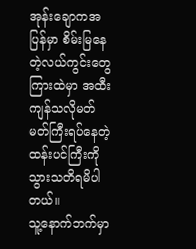အုန်းချောကအပြန်မှာ စိမ်းမြနေတဲ့လယ်ကွင်းတွေကြားထဲမှာ အထီးကျန်သလိုမတ်မတ်ကြီးရပ်နေတဲ့ထန်းပင်ကြီးကိုသွားသတိရမိပါတယ်။                                                            သူ့နောက်ဘက်မှာ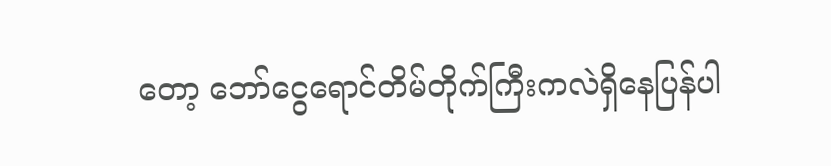တော့ ဘော်ငွေရောင်တိမ်တိုက်ကြီးကလဲရှိနေပြန်ပါ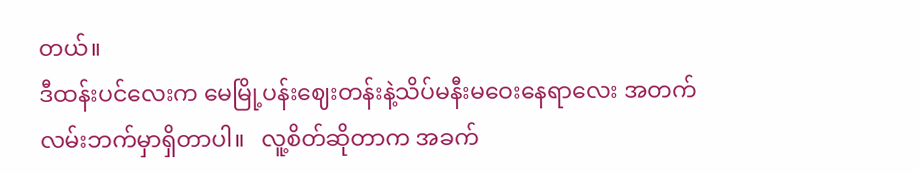တယ်။                                                                                                                                                                           ဒီထန်းပင်လေးက မေမြို့ပန်းဈေးတန်းနဲ့သိပ်မနီးမဝေးနေရာလေး အတက်လမ်းဘက်မှာရှိတာပါ။   လူ့စိတ်ဆိုတာက အခက်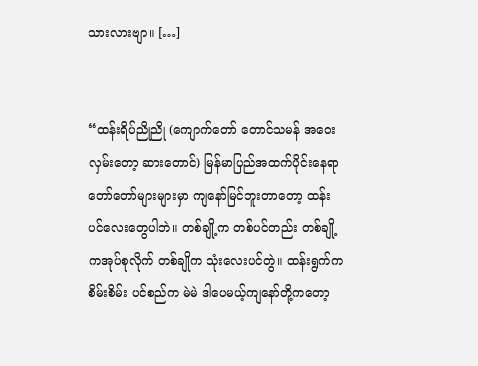သားလားဗျာ။ […]


“ထန်းရိပ်ညိုညို (ကျောက်တော် တောင်သမန် အဝေးလှမ်းတော့ ဆားတောင်) မြန်မာပြည်အထက်ပိုင်းနေရာတော်တော်များများမှာ ကျနော်မြင်ဘူးတာတော့ ထန်းပင်လေးတွေပါဘဲ။ တစ်ချို့က တစ်ပင်တည်း တစ်ချို့ကအုပ်စုလိုက် တစ်ချိုက သုံးလေးပင်တွဲ။ ထန်းရွက်ကစိမ်းစိမ်း ပင်စည်က မဲမဲ ဒါပေမယ့်ကျနော်တို့ကတော့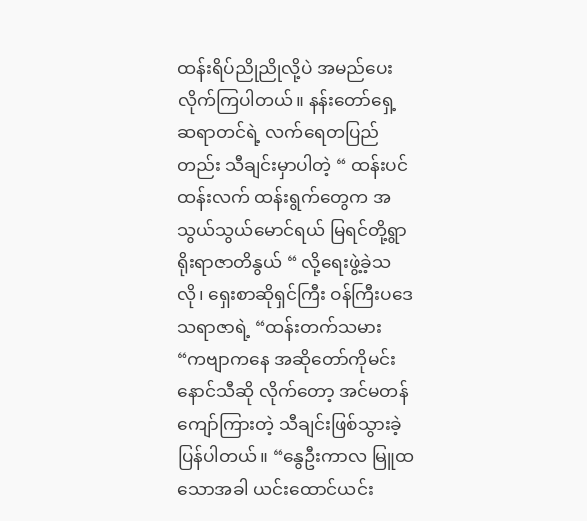ထန်းရိပ်ညိုညိုလို့ပဲ အမည်ပေးလိုက်ကြပါတယ်။ နန်းတော်ရှေ့ဆရာတင်ရဲ့ လက်ရေတပြည်တည်း သီချင်းမှာပါတဲ့ “ ထန်းပင်ထန်းလက် ထန်းရွက်တွေက အသွယ်သွယ်မောင်ရယ် မြရင်တို့ရွာ ရိုးရာဇာတိနွယ် “ လို့ရေးဖွဲ့ခဲ့သလို၊ ရှေးစာဆိုရှင်ကြီး ဝန်ကြီးပဒေသရာဇာရဲ့ “ထန်းတက်သမား “ကဗျာကနေ အဆိုတော်ကိုမင်းနောင်သီဆို လိုက်တော့ အင်မတန်ကျော်ကြားတဲ့ သီချင်းဖြစ်သွားခဲ့ပြန်ပါတယ်။ “နွေဦးကာလ မြူထသောအခါ ယင်းထောင်ယင်း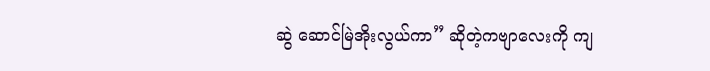ဆွဲ ဆောင်မြဲအိုးလွယ်ကာ” ဆိုတဲ့ကဗျာလေးကို ကျ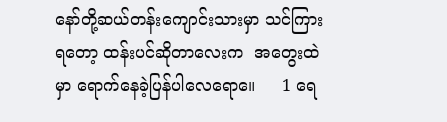နော်တို့ဆယ်တန်းကျောင်းသားမှာ သင်ကြားရတော့ ထန်းပင်ဆိုတာလေးက  အတွေးထဲမှာ ရောက်နေခဲ့ပြန်ပါလေရော။ေ     1 ရေ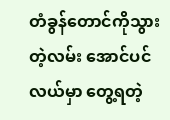တံခွန်တောင်ကိုသွားတဲ့လမ်း အောင်ပင်လယ်မှာ တွေ့ရတဲ့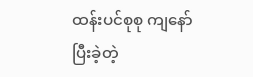ထန်းပင်စုစု ကျနော်ပြီးခဲ့တဲ့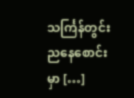သင်္ကြန်တွင်းညနေစောင်းမှာ […]